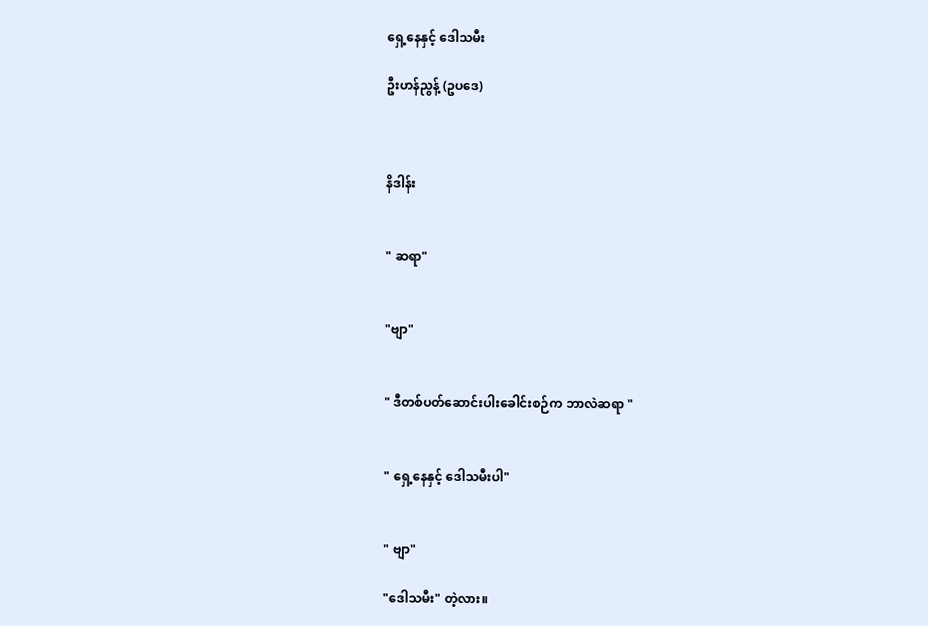ရှေ့နေနှင့် ဒေါသမီး

ဦးဟန်ညွန့် (ဥပဒေ)



နိဒါန်း


" ဆရာ"


"ဗျာ"


" ဒီတစ်ပတ်ဆောင်းပါးခေါင်းစဉ်က ဘာလဲဆရာ "


" ရှေ့နေနှင့် ဒေါသမီးပါ"


" ဗျာ"

"ဒေါသမီး" တဲ့လား။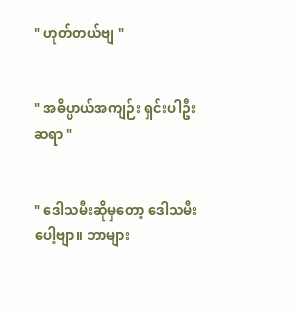" ဟုတ်တယ်ဗျ "


" အဓိပ္ပာယ်အကျဉ်း ရှင်းပါဦးဆရာ "


" ဒေါသမီးဆိုမှတော့ ဒေါသမီးပေါ့ဗျာ။ ဘာများ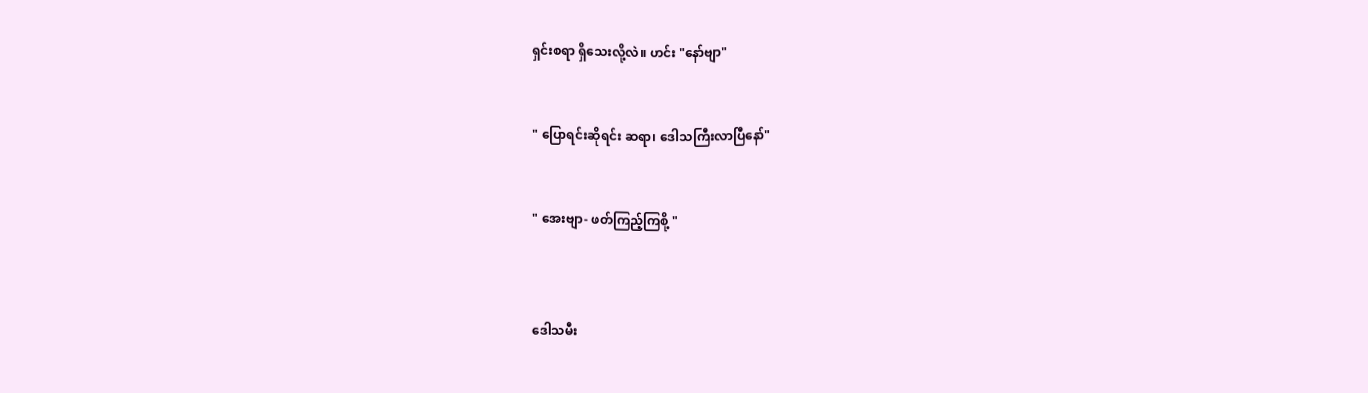ရှင်းစရာ ရှိသေးလို့လဲ။ ဟင်း "နော်ဗျာ"


" ပြောရင်းဆိုရင်း ဆရာ၊ ဒေါသကြီးလာပြီနော်"


" အေးဗျာ- ဖတ်ကြည့်ကြစို့ "



ဒေါသမီး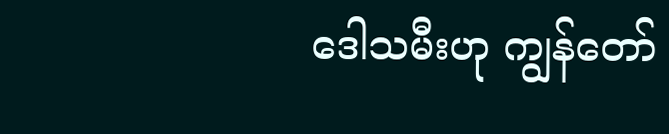ဒေါသမီးဟု ကျွန်တော်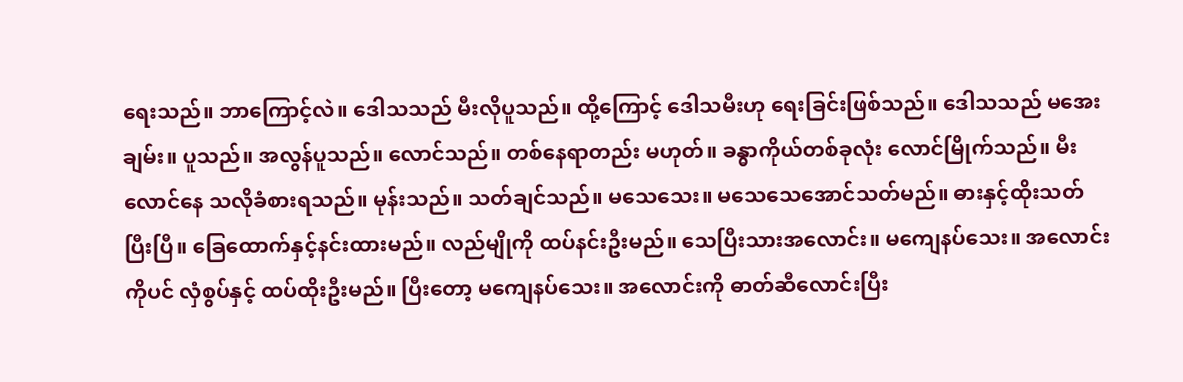ရေးသည်။ ဘာကြောင့်လဲ။ ဒေါသသည် မီးလိုပူသည်။ ထို့ကြောင့် ဒေါသမီးဟု ရေးခြင်းဖြစ်သည်။ ဒေါသသည် မအေးချမ်း။ ပူသည်။ အလွန်ပူသည်။ လောင်သည်။ တစ်နေရာတည်း မဟုတ်။ ခန္ဓာကိုယ်တစ်ခုလုံး လောင်မြိုက်သည်။ မီးလောင်နေ သလိုခံစားရသည်။ မုန်းသည်။ သတ်ချင်သည်။ မသေသေး။ မသေသေအောင်သတ်မည်။ ဓားနှင့်ထိုးသတ်ပြီးပြီ။ ခြေထောက်နှင့်နင်းထားမည်။ လည်မျိုကို ထပ်နင်းဦးမည်။ သေပြီးသားအလောင်း။ မကျေနပ်သေး။ အလောင်းကိုပင် လှံစွပ်နှင့် ထပ်ထိုးဦးမည်။ ပြီးတော့ မကျေနပ်သေး။ အလောင်းကို ဓာတ်ဆီလောင်းပြီး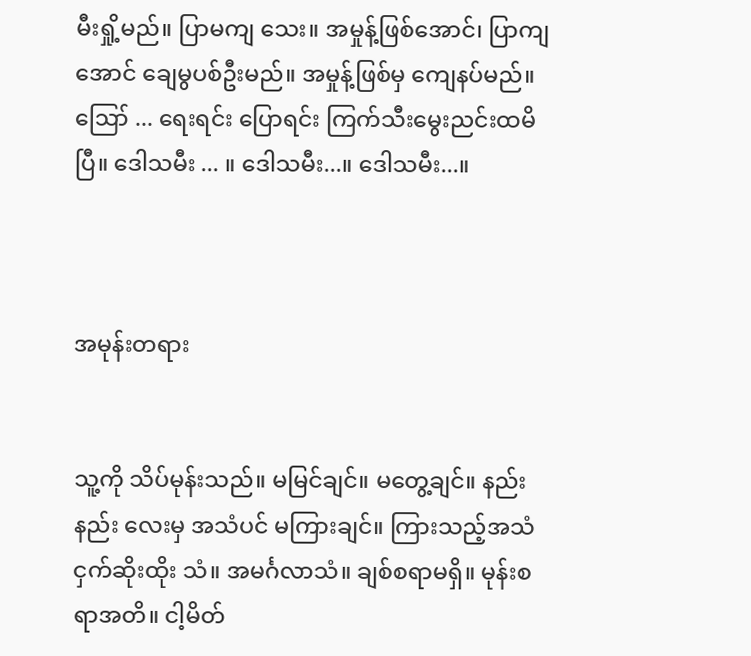မီးရှို့မည်။ ပြာမကျ သေး။ အမှုန့်ဖြစ်အောင်၊ ပြာကျအောင် ချေမွပစ်ဦးမည်။ အမှုန့်ဖြစ်မှ ကျေနပ်မည်။ ဪ ... ရေးရင်း ပြောရင်း ကြက်သီးမွေးညင်းထမိပြီ။ ဒေါသမီး ... ။ ဒေါသမီး...။ ဒေါသမီး...။



အမုန်းတရား


သူ့ကို သိပ်မုန်းသည်။ မမြင်ချင်။ မတွေ့ချင်။ နည်းနည်း လေးမှ အသံပင် မကြားချင်။ ကြားသည့်အသံ ငှက်ဆိုးထိုး သံ။ အမင်္ဂလာသံ။ ချစ်စရာမရှိ။ မုန်းစရာအတိ။ ငါ့မိတ်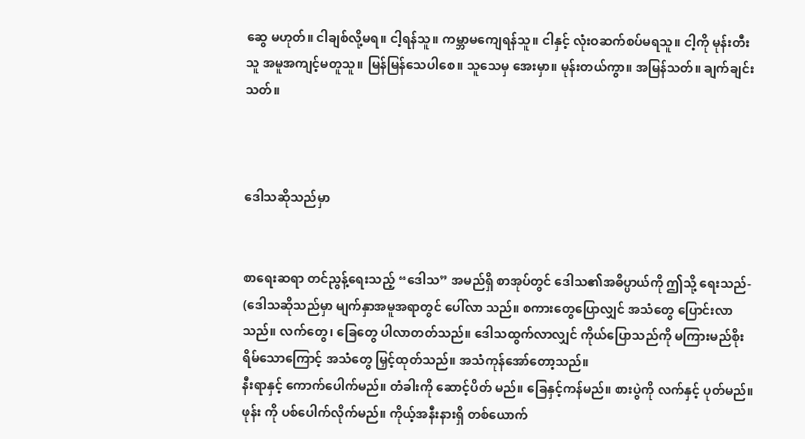ဆွေ မဟုတ်။ ငါချစ်လို့မရ။ ငါ့ရန်သူ။ ကမ္ဘာမကျေရန်သူ။ ငါနှင့် လုံးဝဆက်စပ်မရသူ။ ငါ့ကို မုန်းတီးသူ အမူအကျင့်မတူသူ။ မြန်မြန်သေပါစေ။ သူသေမှ အေးမှာ။ မုန်းတယ်ကွာ။ အမြန်သတ်။ ချက်ချင်းသတ်။



ဒေါသဆိုသည်မှာ


စာရေးဆရာ တင်ညွန့်ရေးသည့် “ဒေါသ” အမည်ရှိ စာအုပ်တွင် ဒေါသ၏အဓိပ္ပာယ်ကို ဤသို့ ရေးသည်-
(ဒေါသဆိုသည်မှာ မျက်နှာအမူအရာတွင် ပေါ်လာ သည်။ စကားတွေပြောလျှင် အသံတွေ ပြောင်းလာသည်။ လက်တွေ၊ ခြေတွေ ပါလာတတ်သည်။ ဒေါသထွက်လာလျှင် ကိုယ်ပြောသည်ကို မကြားမည်စိုးရိမ်သောကြောင့် အသံတွေ မြှင့်ထုတ်သည်။ အသံကုန်အော်တော့သည်။
နီးရာနှင့် ကောက်ပေါက်မည်။ တံခါးကို ဆောင့်ပိတ် မည်။ ခြေနှင့်ကန်မည်။ စားပွဲကို လက်နှင့် ပုတ်မည်။ ဖုန်း ကို ပစ်ပေါက်လိုက်မည်။ ကိုယ့်အနီးနားရှိ တစ်ယောက်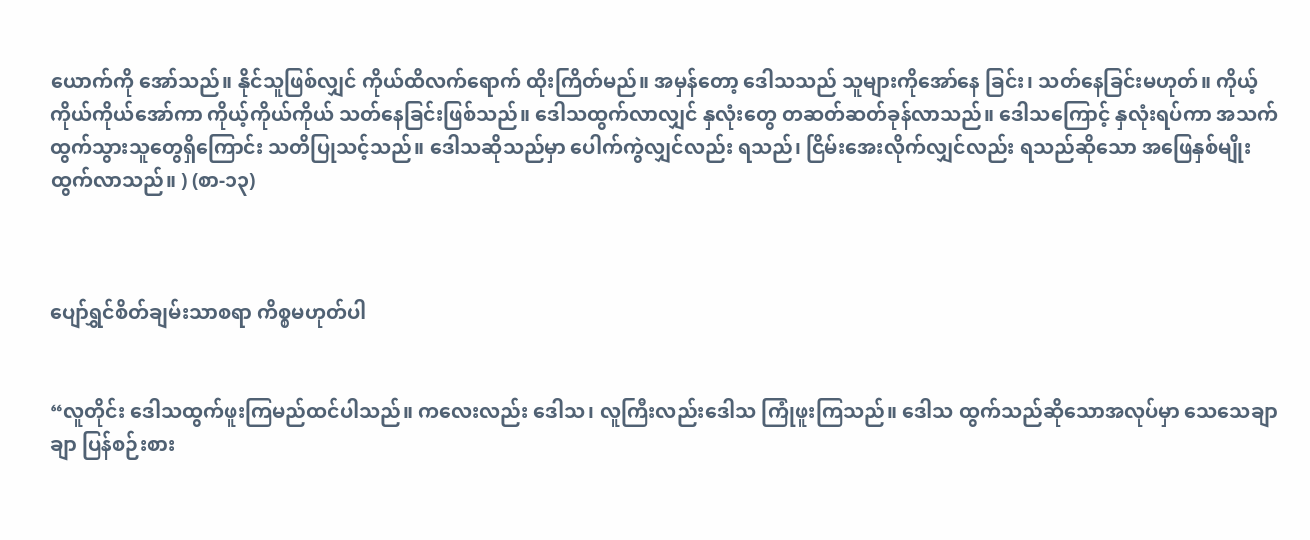ယောက်ကို အော်သည်။ နိုင်သူဖြစ်လျှင် ကိုယ်ထိလက်ရောက် ထိုးကြိတ်မည်။ အမှန်တော့ ဒေါသသည် သူများကိုအော်နေ ခြင်း၊ သတ်နေခြင်းမဟုတ်။ ကိုယ့်ကိုယ်ကိုယ်အော်ကာ ကိုယ့်ကိုယ်ကိုယ် သတ်နေခြင်းဖြစ်သည်။ ဒေါသထွက်လာလျှင် နှလုံးတွေ တဆတ်ဆတ်ခုန်လာသည်။ ဒေါသကြောင့် နှလုံးရပ်ကာ အသက်ထွက်သွားသူတွေရှိကြောင်း သတိပြုသင့်သည်။ ဒေါသဆိုသည်မှာ ပေါက်ကွဲလျှင်လည်း ရသည်၊ ငြိမ်းအေးလိုက်လျှင်လည်း ရသည်ဆိုသော အဖြေနှစ်မျိုး ထွက်လာသည်။ ) (စာ-၁၃)



ပျော်ရွှင်စိတ်ချမ်းသာစရာ ကိစ္စမဟုတ်ပါ


“လူတိုင်း ဒေါသထွက်ဖူးကြမည်ထင်ပါသည်။ ကလေးလည်း ဒေါသ၊ လူကြီးလည်းဒေါသ ကြုံဖူးကြသည်။ ဒေါသ ထွက်သည်ဆိုသောအလုပ်မှာ သေသေချာချာ ပြန်စဉ်းစား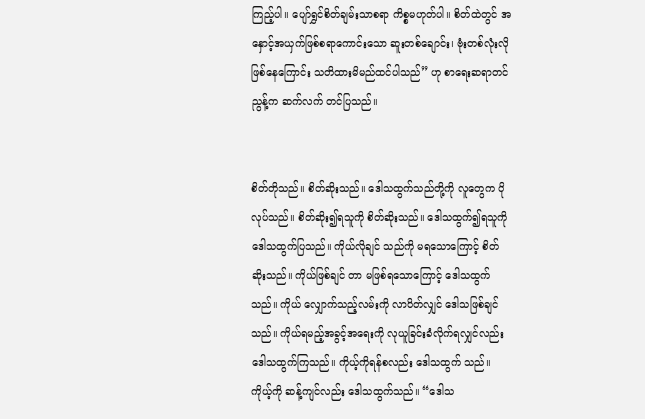ကြည့်ပါ။ ပျော်ရွှင်စိတ်ချမ်းသာစရာ ကိစ္စမဟုတ်ပါ။ စိတ်ထဲတွင် အနှောင့်အယှက်ဖြစ်စရာကောင်းသော ဆူးတစ်ချောင်း၊ ဗုံးတစ်လုံးလိုဖြစ်နေကြောင်း သတိထားမိမည်ထင်ပါသည်” ဟု စာရေးဆရာတင်ညွန့်က ဆက်လက် တင်ပြသည်။


စိတ်တိုသည်။ စိတ်ဆိုးသည်။ ဒေါသထွက်သည်တို့ကို လူတွေက ပိုလုပ်သည်။ စိတ်ဆိုး၍ရသူကို စိတ်ဆိုးသည်။ ဒေါသထွက်၍ရသူကို ဒေါသထွက်ပြသည်။ ကိုယ်လိုချင် သည်ကို မရသောကြောင့် စိတ်ဆိုးသည်။ ကိုယ်ဖြစ်ချင် တာ မဖြစ်ရသောကြောင့် ဒေါသထွက်သည်။ ကိုယ် လျှောက်သည့်လမ်းကို လာပိတ်လျှင် ဒေါသဖြစ်ချင်သည်။ ကိုယ်ရမည့်အခွင့်အရေးကို လုယူခြင်းခံလိုက်ရလျှင်လည်း ဒေါသထွက်ကြသည်။ ကိုယ့်ကိုရန်စလည်း ဒေါသထွက် သည်။ ကိုယ့်ကို ဆန့်ကျင်လည်း ဒေါသထွက်သည်။ “ဒေါသ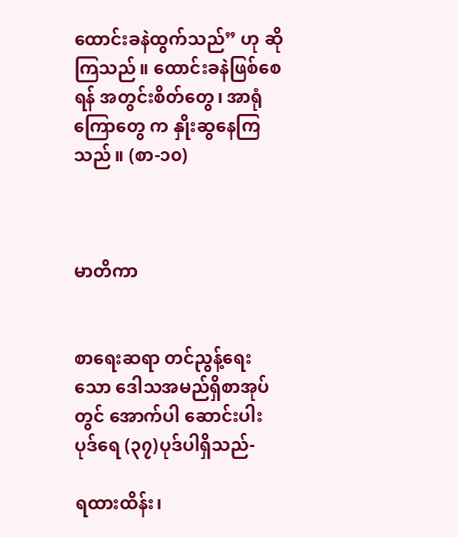ထောင်းခနဲထွက်သည်” ဟု ဆိုကြသည်။ ထောင်းခနဲဖြစ်စေရန် အတွင်းစိတ်တွေ၊ အာရုံကြောတွေ က နှိုးဆွနေကြသည်။ (စာ-၁၀)



မာတိကာ


စာရေးဆရာ တင်ညွန့်ရေးသော ဒေါသအမည်ရှိစာအုပ်တွင် အောက်ပါ ဆောင်းပါးပုဒ်ရေ (၃၇)ပုဒ်ပါရှိသည်-

ရထားထိန်း၊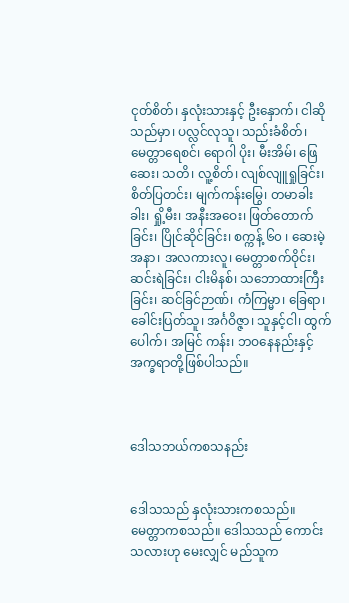ငုတ်စိတ်၊ နှလုံးသားနှင့် ဦးနှောက်၊ ငါဆို သည်မှာ၊ ပလ္လင်လုသူ၊ သည်းခံစိတ်၊ မေတ္တာရေစင်၊ ရောဂါ ပိုး၊ မီးအိမ်၊ ဖြေဆေး၊ သတိ၊ လူ့စိတ်၊ လျစ်လျူရှုခြင်း၊ စိတ်ပြတင်း၊ မျက်ကန်းမြွေ၊ တမာခါးခါး၊ ရှို့မီး၊ အနီးအဝေး၊ ဖြတ်တောက်ခြင်း၊ ပြိုင်ဆိုင်ခြင်း၊ စက္ကန့် ၆၀ ၊ ဆေးမဲ့အနာ၊ အလကားလူ၊ မေတ္တာစက်ဝိုင်း၊ ဆင်းရဲခြင်း၊ ငါးမိနစ်၊ သဘောထားကြီးခြင်း၊ ဆင်ခြင်ဉာဏ်၊ ကံကြမ္မာ၊ ခြေရာ၊ ခေါင်းပြတ်သူ၊ အင်္ဂဝိဇ္ဇာ၊ သူနှင့်ငါ၊ ထွက်ပေါက်၊ အမြင် ကန်း၊ ဘဝနေနည်းနှင့် အက္ခရာတို့ဖြစ်ပါသည်။



ဒေါသဘယ်ကစသနည်း


ဒေါသသည် နှလုံးသားကစသည်။ မေတ္တာကစသည်။ ဒေါသသည် ကောင်းသလားဟု မေးလျှင် မည်သူက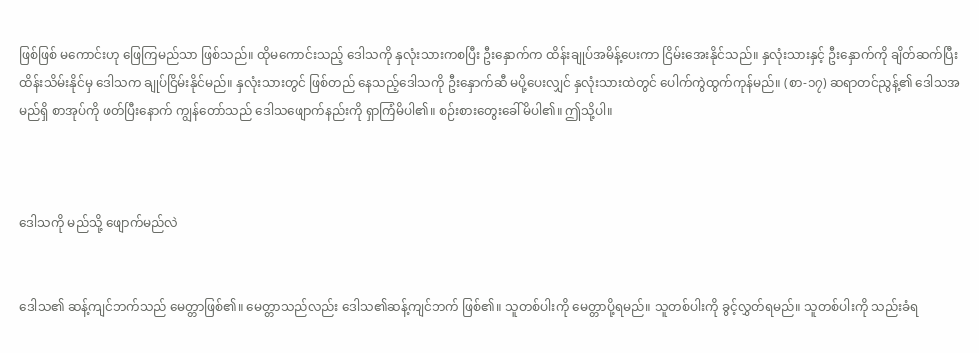ဖြစ်ဖြစ် မကောင်းဟု ဖြေကြမည်သာ ဖြစ်သည်။ ထိုမကောင်းသည့် ဒေါသကို နှလုံးသားကစပြီး ဦးနှောက်က ထိန်းချုပ်အမိန့်ပေးကာ ငြိမ်းအေးနိုင်သည်။ နှလုံးသားနှင့် ဦးနှောက်ကို ချိတ်ဆက်ပြီး ထိန်းသိမ်းနိုင်မှ ဒေါသက ချုပ်ငြိမ်းနိုင်မည်။ နှလုံးသားတွင် ဖြစ်တည် နေသည့်ဒေါသကို ဦးနှောက်ဆီ မပို့ပေးလျှင် နှလုံးသားထဲတွင် ပေါက်ကွဲထွက်ကုန်မည်။ (စာ-၁၇) ဆရာတင်ညွန့်၏ ဒေါသအမည်ရှိ စာအုပ်ကို ဖတ်ပြီးနောက် ကျွန်တော်သည် ဒေါသဖျောက်နည်းကို ရှာကြံမိပါ၏။ စဉ်းစားတွေးခေါ်မိပါ၏။ ဤသို့ပါ။



ဒေါသကို မည်သို့ ဖျောက်မည်လဲ


ဒေါသ၏ ဆန့်ကျင်ဘက်သည် မေတ္တာဖြစ်၏။ မေတ္တာသည်လည်း ဒေါသ၏ဆန့်ကျင်ဘက် ဖြစ်၏။ သူတစ်ပါးကို မေတ္တာပို့ရမည်။ သူတစ်ပါးကို ခွင့်လွှတ်ရမည်။ သူတစ်ပါးကို သည်းခံရ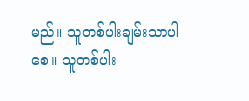မည်။ သူတစ်ပါးချမ်းသာပါစေ။ သူတစ်ပါး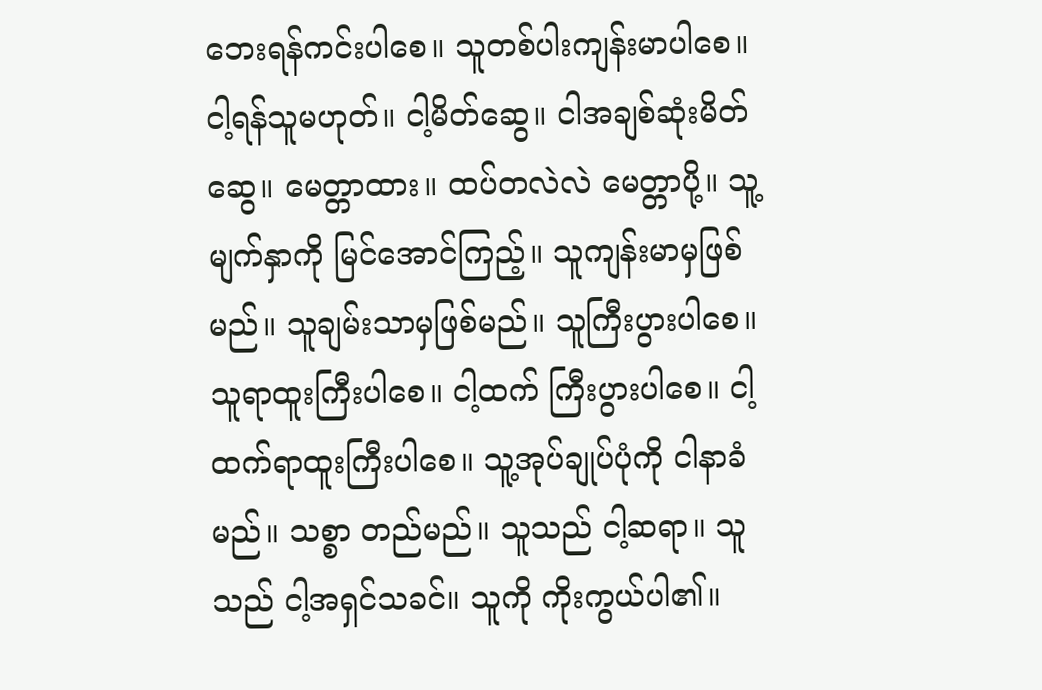ဘေးရန်ကင်းပါစေ။ သူတစ်ပါးကျန်းမာပါစေ။ ငါ့ရန်သူမဟုတ်။ ငါ့မိတ်ဆွေ။ ငါအချစ်ဆုံးမိတ်ဆွေ။ မေတ္တာထား။ ထပ်တလဲလဲ မေတ္တာပို့။ သူ့မျက်နှာကို မြင်အောင်ကြည့်။ သူကျန်းမာမှဖြစ်မည်။ သူချမ်းသာမှဖြစ်မည်။ သူကြီးပွားပါစေ။ သူရာထူးကြီးပါစေ။ ငါ့ထက် ကြီးပွားပါစေ။ ငါ့ထက်ရာထူးကြီးပါစေ။ သူ့အုပ်ချုပ်ပုံကို ငါနာခံမည်။ သစ္စာ တည်မည်။ သူသည် ငါ့ဆရာ။ သူသည် ငါ့အရှင်သခင်။ သူကို ကိုးကွယ်ပါ၏။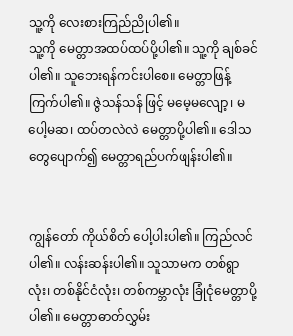သူ့ကို လေးစားကြည်ညိုပါ၏။
သူ့ကို မေတ္တာအထပ်ထပ်ပို့ပါ၏။ သူ့ကို ချစ်ခင်ပါ၏။ သူဘေးရန်ကင်းပါစေ။ မေတ္တာဖြန့်ကြက်ပါ၏။ ဇွဲသန်သန် ဖြင့် မမေ့မလျော့၊ မပေါ့မဆ၊ ထပ်တလဲလဲ မေတ္တာပို့ပါ၏။ ဒေါသတွေပျောက်၍ မေတ္တာရည်ပက်ဖျန်းပါ၏။


ကျွန်တော် ကိုယ်စိတ် ပေါ့ပါးပါ၏။ ကြည်လင်ပါ၏။ လန်းဆန်းပါ၏။ သူသာမက တစ်ရွာလုံး၊ တစ်နိုင်ငံလုံး၊ တစ်ကမ္ဘာလုံး ခြုံငုံမေတ္တာပို့ပါ၏။ မေတ္တာဓာတ်လွှမ်း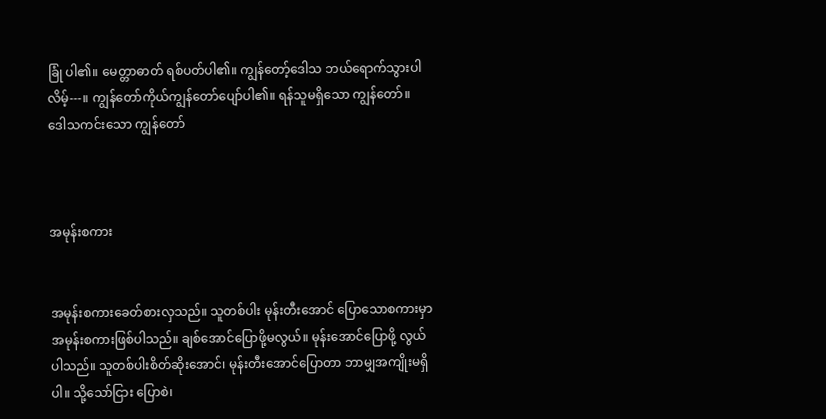ခြုံ ပါ၏။ မေတ္တာဓာတ် ရစ်ပတ်ပါ၏။ ကျွန်တော့်ဒေါသ ဘယ်ရောက်သွားပါလိမ့်---။ ကျွန်တော်ကိုယ်ကျွန်တော်ပျော်ပါ၏။ ရန်သူမရှိသော ကျွန်တော်။ ဒေါသကင်းသော ကျွန်တော်



အမုန်းစကား


အမုန်းစကားခေတ်စားလှသည်။ သူတစ်ပါး မုန်းတီးအောင် ပြောသောစကားမှာ အမုန်းစကားဖြစ်ပါသည်။ ချစ်အောင်ပြောဖို့မလွယ်။ မုန်းအောင်ပြောဖို့ လွယ်ပါသည်။ သူတစ်ပါးစိတ်ဆိုးအောင်၊ မုန်းတီးအောင်ပြောတာ ဘာမျှအကျိုးမရှိပါ။ သို့သော်ငြား ပြောစဲ၊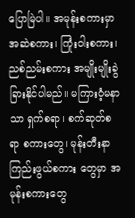ပြောမြဲပါ။ အမုန်းစကားမှာ အဆဲစကား၊ ကြုံးဝါးစကား၊ ညစ်ညမ်းစကား အမျိုးမျိုးခွဲခြားနိုင်ပါမည်။ မကြားဝံ့မနာသာ ရှက်စရာ၊ စက်ဆုတ်စရာ စကားတွေ၊ မုန်းတီးနာကြည်းဖွယ်စကား တွေမှာ အမုန်းစကားတွေ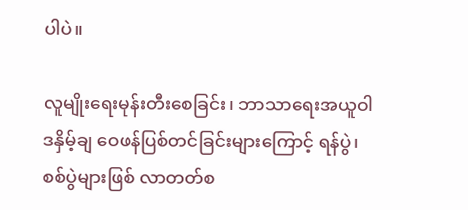ပါပဲ။

လူမျိုးရေးမုန်းတီးစေခြင်း၊ ဘာသာရေးအယူဝါဒနှိမ့်ချ ဝေဖန်ပြစ်တင်ခြင်းများကြောင့် ရန်ပွဲ၊ စစ်ပွဲများဖြစ် လာတတ်စ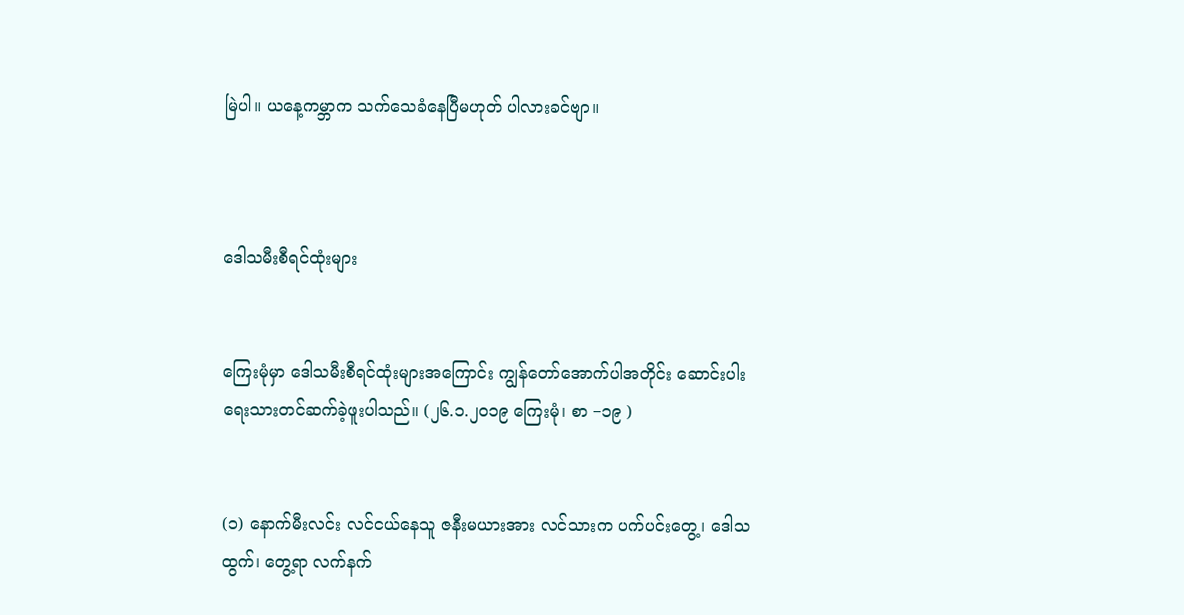မြဲပါ။ ယနေ့ကမ္ဘာက သက်သေခံနေပြီမဟုတ် ပါလားခင်ဗျာ။



ဒေါသမီးစီရင်ထုံးများ


ကြေးမုံမှာ ဒေါသမီးစီရင်ထုံးများအကြောင်း ကျွန်တော်အောက်ပါအတိုင်း ဆောင်းပါး ရေးသားတင်ဆက်ခဲ့ဖူးပါသည်။ (၂၆.၁.၂၀၁၉ ကြေးမုံ၊ စာ −၁၉ )


(၁) နောက်မီးလင်း လင်ငယ်နေသူ ဇနီးမယားအား လင်သားက ပက်ပင်းတွေ့၊ ဒေါသထွက်၊ တွေ့ရာ လက်နက်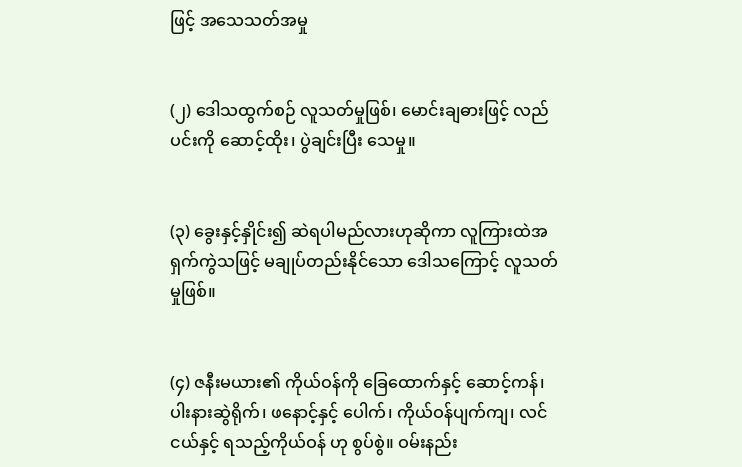ဖြင့် အသေသတ်အမှု


(၂) ဒေါသထွက်စဉ် လူသတ်မှုဖြစ်၊ မောင်းချဓားဖြင့် လည်ပင်းကို ဆောင့်ထိုး၊ ပွဲချင်းပြီး သေမှု။


(၃) ခွေးနှင့်နှိုင်း၍ ဆဲရပါမည်လားဟုဆိုကာ လူကြားထဲအရှက်ကွဲသဖြင့် မချုပ်တည်းနိုင်သော ဒေါသကြောင့် လူသတ်မှုဖြစ်။


(၄) ဇနီးမယား၏ ကိုယ်ဝန်ကို ခြေထောက်နှင့် ဆောင့်ကန်၊ ပါးနားဆွဲရိုက်၊ ဖနောင့်နှင့် ပေါက်၊ ကိုယ်ဝန်ပျက်ကျ၊ လင်ငယ်နှင့် ရသည့်ကိုယ်ဝန် ဟု စွပ်စွဲ။ ဝမ်းနည်း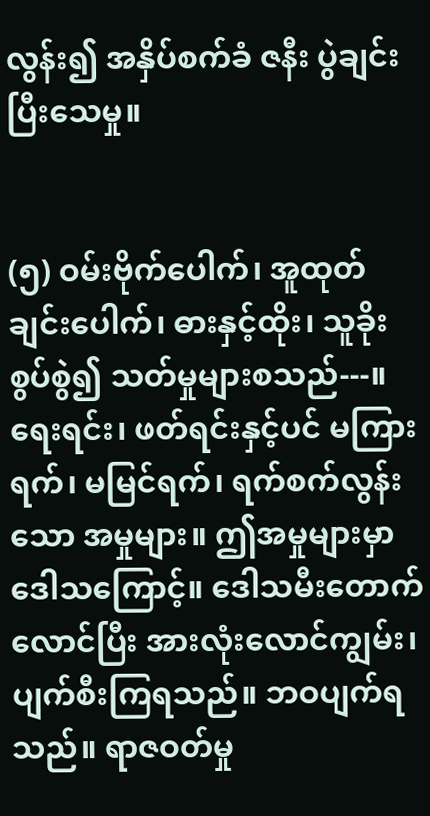လွန်း၍ အနှိပ်စက်ခံ ဇနီး ပွဲချင်းပြီးသေမှု။


(၅) ဝမ်းဗိုက်ပေါက်၊ အူထုတ်ချင်းပေါက်၊ ဓားနှင့်ထိုး၊ သူခိုးစွပ်စွဲ၍ သတ်မှုများစသည်---။
ရေးရင်း၊ ဖတ်ရင်းနှင့်ပင် မကြားရက်၊ မမြင်ရက်၊ ရက်စက်လွန်းသော အမှုများ။ ဤအမှုများမှာ ဒေါသကြောင့်။ ဒေါသမီးတောက်လောင်ပြီး အားလုံးလောင်ကျွမ်း၊ ပျက်စီးကြရသည်။ ဘဝပျက်ရသည်။ ရာဇဝတ်မှု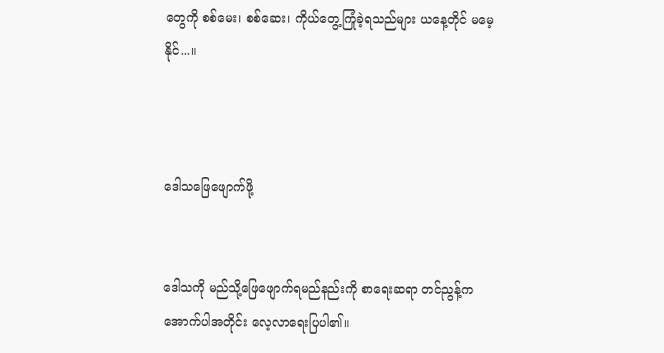တွေကို စစ်မေး၊ စစ်ဆေး၊ ကိုယ်တွေ့ကြုံခဲ့ရသည်များ ယနေ့တိုင် မမေ့နိုင်...။



ဒေါသဖြေဖျောက်ဖို့


ဒေါသကို မည်သို့ဖြေဖျောက်ရမည်နည်းကို စာရေးဆရာ တင်ညွန့်က အောက်ပါအတိုင်း လေ့လာရေးပြပါ၏။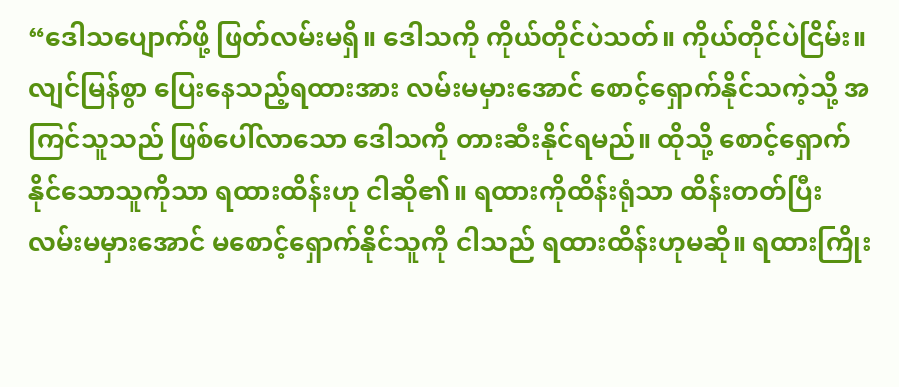“ဒေါသပျောက်ဖို့ ဖြတ်လမ်းမရှိ။ ဒေါသကို ကိုယ်တိုင်ပဲသတ်။ ကိုယ်တိုင်ပဲငြိမ်း။
လျင်မြန်စွာ ပြေးနေသည့်ရထားအား လမ်းမမှားအောင် စောင့်ရှောက်နိုင်သကဲ့သို့ အကြင်သူသည် ဖြစ်ပေါ်လာသော ဒေါသကို တားဆီးနိုင်ရမည်။ ထိုသို့ စောင့်ရှောက်နိုင်သောသူကိုသာ ရထားထိန်းဟု ငါဆို၏။ ရထားကိုထိန်းရုံသာ ထိန်းတတ်ပြီး လမ်းမမှားအောင် မစောင့်ရှောက်နိုင်သူကို ငါသည် ရထားထိန်းဟုမဆို။ ရထားကြိုး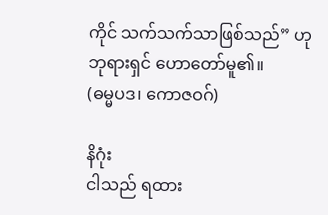ကိုင် သက်သက်သာဖြစ်သည်” ဟု ဘုရားရှင် ဟောတော်မူ၏။
(ဓမ္မပဒ၊ ကောဇဝဂ်)

နိဂုံး
ငါသည် ရထား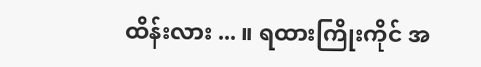ထိန်းလား ... ။ ရထားကြိုးကိုင် အ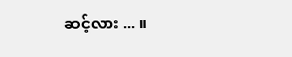ဆင့်လား ... ။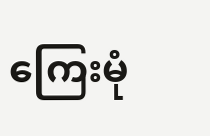ကြေးမုံ